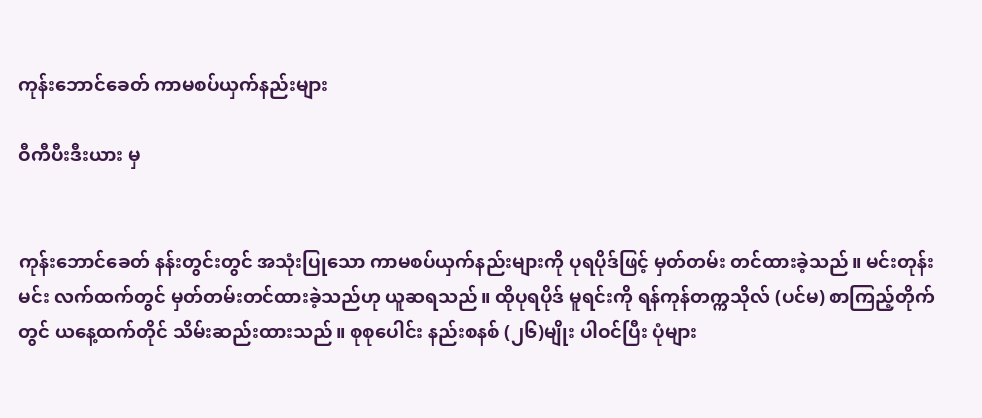ကုန်းဘောင်ခေတ် ကာမစပ်ယှက်နည်းများ

ဝီကီပီးဒီးယား မှ


ကုန်းဘောင်ခေတ် နန်းတွင်းတွင် အသုံးပြုသော ကာမစပ်ယှက်နည်းများကို ပုရပိုဒ်ဖြင့် မှတ်တမ်း တင်ထားခဲ့သည်။ မင်းတုန်းမင်း လက်ထက်တွင် မှတ်တမ်းတင်ထားခဲ့သည်ဟု ယူဆရသည်။ ထိုပုရပိုဒ် မူရင်းကို ရန်ကုန်တက္ကသိုလ် (ပင်မ) စာကြည့်တိုက်တွင် ယနေ့ထက်တိုင် သိမ်းဆည်းထားသည်။ စုစုပေါင်း နည်းစနစ် (၂၆)မျိုး ပါဝင်ပြီး ပုံများ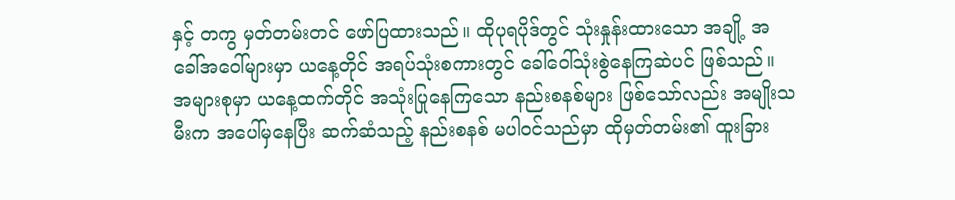နှင့် တကွ မှတ်တမ်းတင် ဖော်ပြထားသည်။ ထိုပုရပိုဒ်တွင် သုံးနှုန်းထားသော အချို့ အခေါ်အဝေါ်များမှာ ယနေ့တိုင် အရပ်သုံးစကားတွင် ခေါ်ဝေါ်သုံးစွဲနေကြဆဲပင် ဖြစ်သည်။ အများစုမှာ ယနေ့ထက်တိုင် အသုံးပြုနေကြသော နည်းစနစ်များ ဖြစ်သော်လည်း အမျိုးသမီးက အပေါ်မှနေပြီး ဆက်ဆံသည့် နည်းစနစ် မပါဝင်သည်မှာ ထိုမှတ်တမ်း၏ ထူးခြား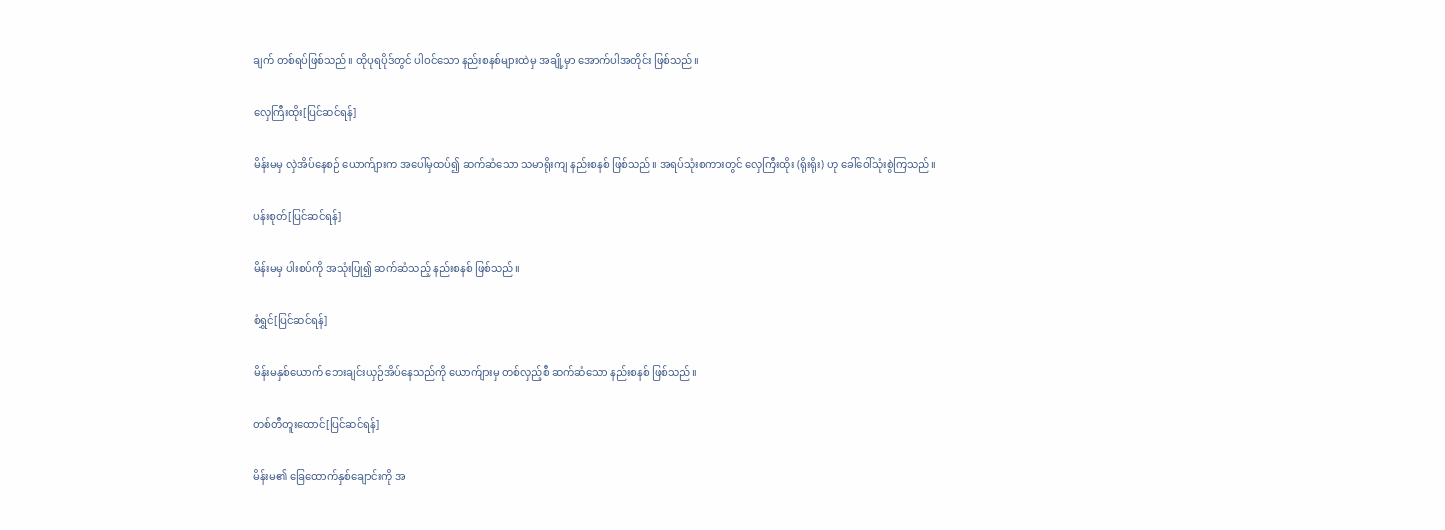ချက် တစ်ရပ်ဖြစ်သည်။ ထိုပုရပိုဒ်တွင် ပါဝင်သော နည်းစနစ်များထဲမှ အချို့မှာ အောက်ပါအတိုင်း ဖြစ်သည်။

လှေကြီးထိုး[ပြင်ဆင်ရန်]

မိန်းမမှ လှဲအိပ်နေစဉ် ယောက်ျားက အပေါ်မှထပ်၍ ဆက်ဆံသော သမာရိုးကျ နည်းစနစ် ဖြစ်သည်။ အရပ်သုံးစကားတွင် လှေကြီးထိုး (ရိုးရိုး) ဟု ခေါ်ဝေါ်သုံးစွဲကြသည်။

ပန်းစုတ်[ပြင်ဆင်ရန်]

မိန်းမမှ ပါးစပ်ကို အသုံးပြု၍ ဆက်ဆံသည့် နည်းစနစ် ဖြစ်သည်။

စံရွှင်[ပြင်ဆင်ရန်]

မိန်းမနှစ်ယောက် ဘေးချင်းယှဉ်အိပ်နေသည်ကို ယောက်ျားမှ တစ်လှည့်စီ ဆက်ဆံသော နည်းစနစ် ဖြစ်သည်။

တစ်တီတူးထောင်[ပြင်ဆင်ရန်]

မိန်းမ၏ ခြေထောက်နှစ်ချောင်းကို အ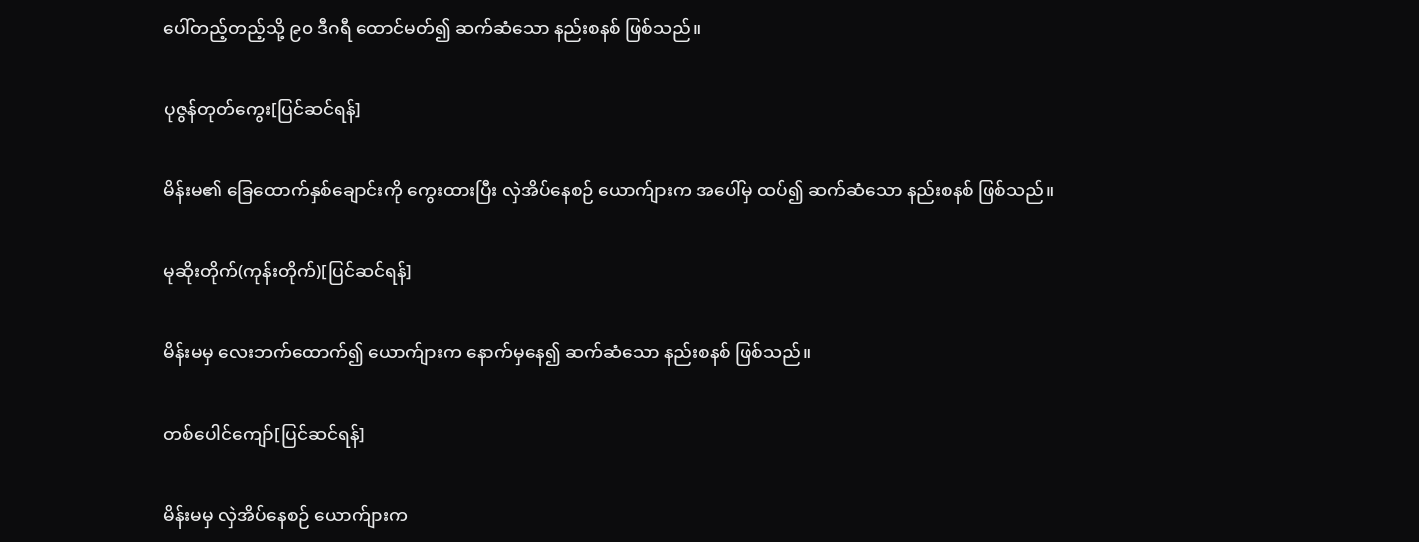ပေါ်တည့်တည့်သို့ ၉၀ ဒီဂရီ ထောင်မတ်၍ ဆက်ဆံသော နည်းစနစ် ဖြစ်သည်။

ပုဇွန်တုတ်ကွေး[ပြင်ဆင်ရန်]

မိန်းမ၏ ခြေထောက်နှစ်ချောင်းကို ကွေးထားပြီး လှဲအိပ်နေစဉ် ယောက်ျားက အပေါ်မှ ထပ်၍ ဆက်ဆံသော နည်းစနစ် ဖြစ်သည်။

မုဆိုးတိုက်(ကုန်းတိုက်)[ပြင်ဆင်ရန်]

မိန်းမမှ လေးဘက်ထောက်၍ ယောက်ျားက နောက်မှနေ၍ ဆက်ဆံသော နည်းစနစ် ဖြစ်သည်။

တစ်ပေါင်ကျော်[ပြင်ဆင်ရန်]

မိန်းမမှ လှဲအိပ်နေစဉ် ယောက်ျားက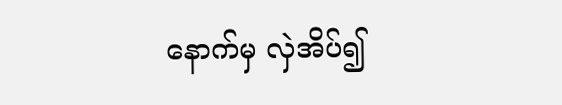နောက်မှ လှဲအိပ်၍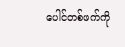ပေါင်တစ်ဖက်ကို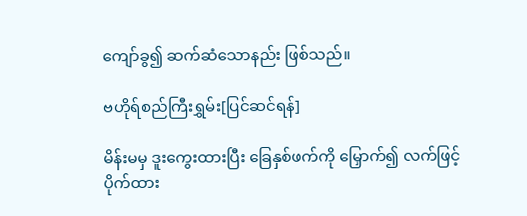ကျော်ခွ၍ ဆက်ဆံသောနည်း ဖြစ်သည်။

ဗဟိုရ်စည်ကြီးရွှမ်း[ပြင်ဆင်ရန်]

မိန်းမမှ ဒူးကွေးထားပြီး ခြေနှစ်ဖက်ကို မြှောက်၍ လက်ဖြင့် ပိုက်ထား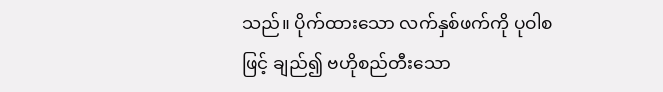သည်။ ပိုက်ထားသော လက်နှစ်ဖက်ကို ပုဝါစဖြင့် ချည်၍ ဗဟိုစည်တီးသော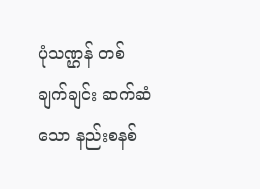ပုံသဏ္ဌန် တစ်ချက်ချင်း ဆက်ဆံသော နည်းစနစ်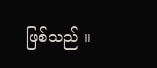ဖြစ်သည် ။